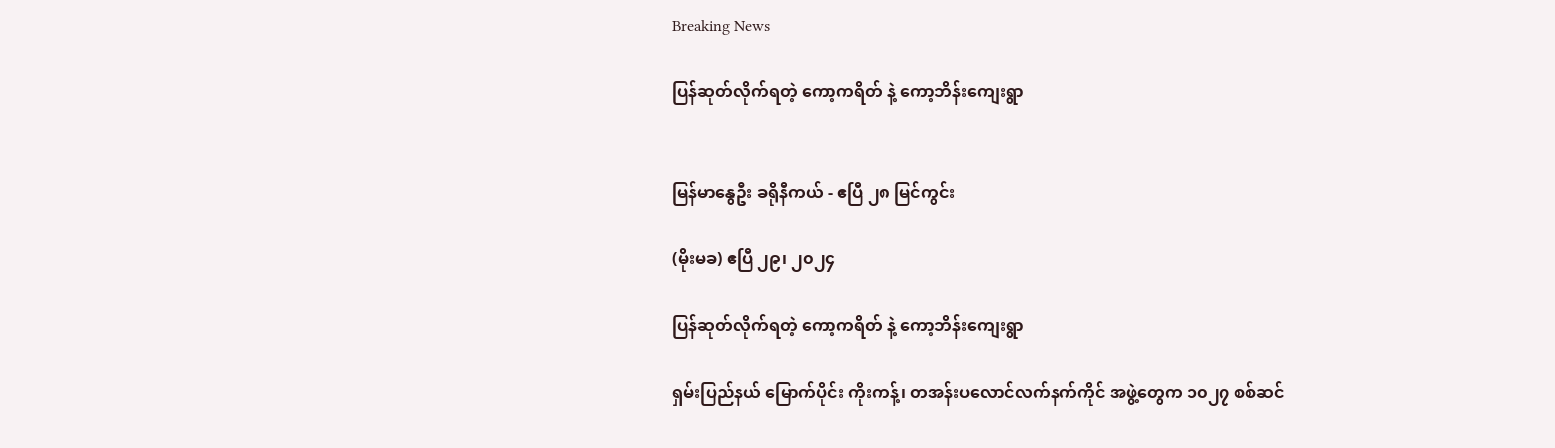Breaking News

ပြန်ဆုတ်လိုက်ရတဲ့ ကော့ကရိတ် နဲ့ ကော့ဘိန်းကျေးရွာ


မြန်မာနွေဦး ခရိုနီကယ် - ဧပြီ ၂၈ မြင်ကွင်း

(မိုးမခ) ဧပြီ ၂၉၊ ၂၀၂၄

ပြန်ဆုတ်လိုက်ရတဲ့ ကော့ကရိတ် နဲ့ ကော့ဘိန်းကျေးရွာ

ရှမ်းပြည်နယ် မြောက်ပိုင်း ကိုးကန့်၊ တအန်းပလောင်လက်နက်ကိုင် အဖွဲ့တွေက ၁၀၂၇ စစ်ဆင်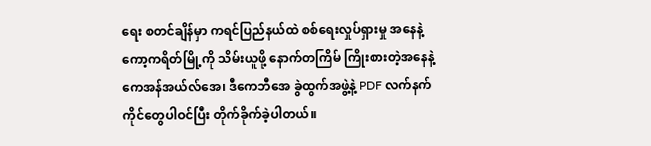ရေး စတင်ချိန်မှာ ကရင်ပြည်နယ်ထဲ စစ်ရေးလှုပ်ရှားမှု အနေနဲ့ ကော့ကရိတ်မြို့ကို သိမ်းယူဖို့ နောက်တကြိမ် ကြိုးစားတဲ့အနေနဲ့ ကေအန်အယ်လ်အေ၊ ဒီကေဘီအေ ခွဲထွက်အဖွဲ့နဲ့ PDF လက်နက်ကိုင်တွေပါဝင်ပြီး တိုက်ခိုက်ခဲ့ပါတယ်။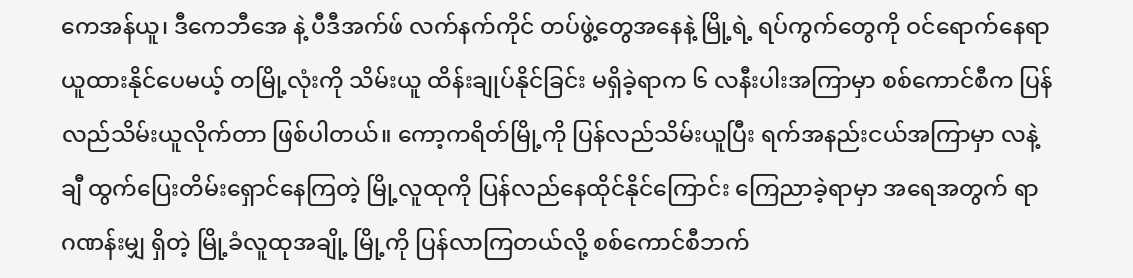ကေအန်ယူ၊ ဒီကေဘီအေ နဲ့ ပီဒီအက်ဖ် လက်နက်ကိုင် တပ်ဖွဲ့တွေအနေနဲ့ မြို့ရဲ့ ရပ်ကွက်တွေကို ဝင်ရောက်နေရာယူထားနိုင်ပေမယ့် တမြို့လုံးကို သိမ်းယူ ထိန်းချုပ်နိုင်ခြင်း မရှိခဲ့ရာက ၆ လနီးပါးအကြာမှာ စစ်ကောင်စီက ပြန်လည်သိမ်းယူလိုက်တာ ဖြစ်ပါတယ်။ ကော့ကရိတ်မြို့ကို ပြန်လည်သိမ်းယူပြီး ရက်အနည်းငယ်အကြာမှာ လနဲ့ချီ ထွက်ပြေးတိမ်းရှောင်နေကြတဲ့ မြို့လူထုကို ပြန်လည်နေထိုင်နိုင်ကြောင်း ကြေညာခဲ့ရာမှာ အရေအတွက် ရာဂဏန်းမျှ ရှိတဲ့ မြို့ခံလူထုအချို့ မြို့ကို ပြန်လာကြတယ်လို့ စစ်ကောင်စီဘက်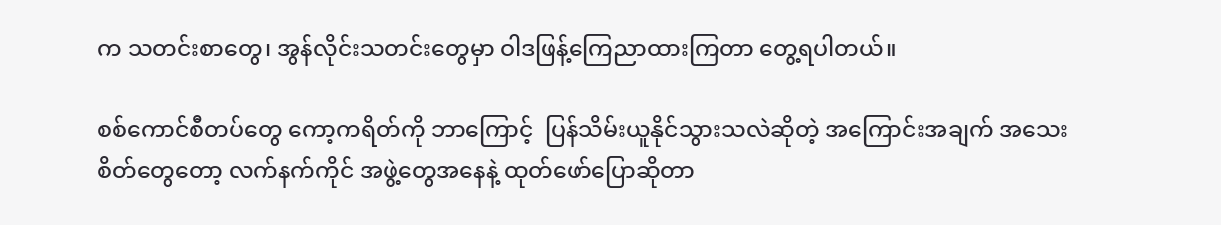က သတင်းစာတွေ၊ အွန်လိုင်းသတင်းတွေမှာ ဝါဒဖြန့်ကြေညာထားကြတာ တွေ့ရပါတယ်။

စစ်ကောင်စီတပ်တွေ ကော့ကရိတ်ကို ဘာကြောင့်  ပြန်သိမ်းယူနိုင်သွားသလဲဆိုတဲ့ အကြောင်းအချက် အသေးစိတ်တွေတော့ လက်နက်ကိုင် အဖွဲ့တွေအနေနဲ့ ထုတ်ဖော်ပြောဆိုတာ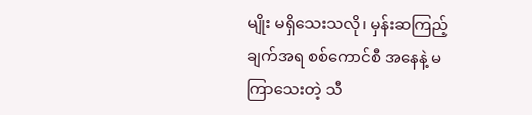မျိုး မရှိသေးသလို၊ မှန်းဆကြည့်ချက်အရ စစ်ကောင်စီ အနေနဲ့ မကြာသေးတဲ့ သီ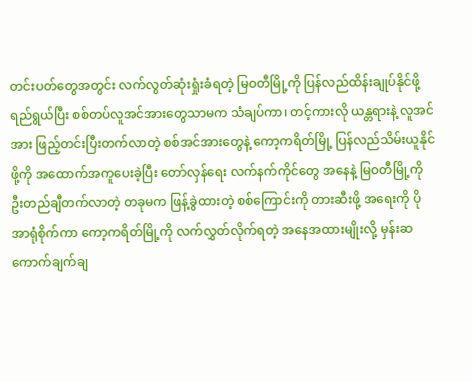တင်းပတ်တွေအတွင်း လက်လွတ်ဆုံးရှုံးခံရတဲ့ မြဝတီမြို့ကို ပြန်လည်ထိန်းချုပ်နိုင်ဖို့ ရည်ရွယ်ပြီး စစ်တပ်လူအင်အားတွေသာမက သံချပ်ကာ၊ တင့်ကားလို ယန္တရားနဲ့ လူအင်အား ဖြည့်တင်းပြီးတက်လာတဲ့ စစ်အင်အားတွေနဲ့ ကော့ကရိတ်မြို့ ပြန်လည်သိမ်းယူနိုင်ဖို့ကို အထောက်အကူပေးခဲ့ပြီး တော်လှန်ရေး လက်နက်ကိုင်တွေ အနေနဲ့ မြဝတီမြို့ကို ဦးတည်ချီတက်လာတဲ့ တခုမက ဖြန့်ခွဲထားတဲ့ စစ်ကြောင်းကို တားဆီးဖို့ အရေးကို ပိုအာရုံစိုက်ကာ ကော့ကရိတ်မြို့ကို လက်လွှတ်လိုက်ရတဲ့ အနေအထားမျိုးလို့ မှန်းဆ ကောက်ချက်ချ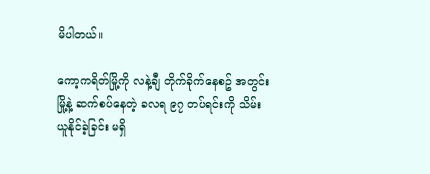မိပါတယ်။

ကော့ကရိတ်မြို့ကို လနဲ့ချီ တိုက်ခိုက်နေစဥ် အတွင်းမြို့နဲ့ ဆက်စပ်နေတဲ့ ခလရ ၉၇ တပ်ရင်းကို သိမ်းယူနိုင်ခဲ့ခြင်း မရှိ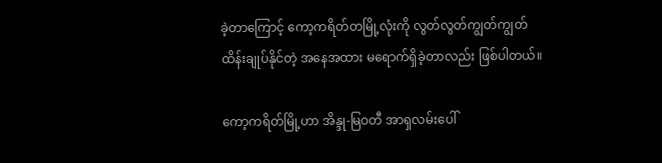ခဲ့တာကြောင့် ကော့ကရိတ်တမြို့လုံးကို လွတ်လွတ်ကျွတ်ကျွတ် ထိန်းချုပ်နိုင်တဲ့ အနေအထား မရောက်ရှိခဲ့တာလည်း ဖြစ်ပါတယ်။

ကော့ကရိတ်မြို့ဟာ အိန္ဒု-မြဝတီ အာရှလမ်းပေါ်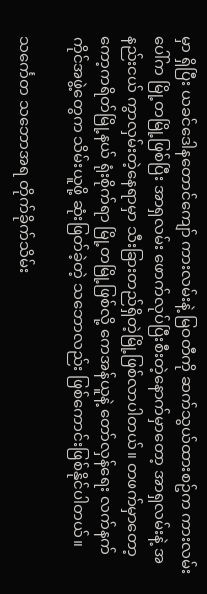မှာ ရှိပြီး ယခင်ဒေါနတောင်ကျော် ကားလမ်းနဲ့ မြဝတီကို ဆက်သွယ်ထားစဥ်က ကားလမ်းပေါ်က မြို့တမြို့ဖြစ်ပြီး အာရှလမ်း ဖောက်လုပ်ပြီးစီးတဲ့နောက်မှာတော့ အာရှလမ်းနဲ့ အနည်းငယ် ကွာလှမ်းတဲ့နေရာမှာ သီးခြားတည်ရှိတဲ့မြို့ဖြစ်လာပါတယ်။ တဖက်မှာတော့ ကော့ကရိတ်မြို့နယ် ရုံးစိုက်ရာ မြို့တမြို့ဖြစ်လို့ ကေအန်ယူနဲ့ တော်လှန်ရေး လက်နက်ကိုင်အဖွဲ့တွေက သိမ်းယူဖို့ ဆုံးဖြတ်ခဲ့တဲ့ သဘောလည်း ဖြစ်ကောင်းဖြစ်နိုင်ပါတယ်။

သင်္ကေတ သဘောအရ တိုက်ခိုက်သိမ်း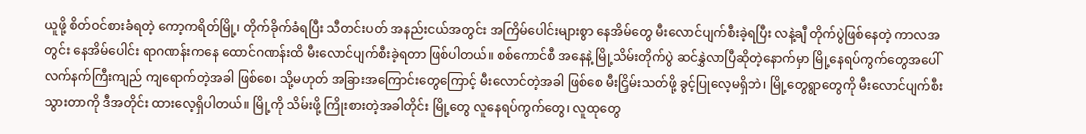ယူဖို့ စိတ်ဝင်စားခံရတဲ့ ကော့ကရိတ်မြို့၊ တိုက်ခိုက်ခံရပြီး သီတင်းပတ် အနည်းငယ်အတွင်း အကြိမ်ပေါင်းများစွာ နေအိမ်တွေ မီးလောင်ပျက်စီးခဲ့ရပြီး လနဲ့ချီ တိုက်ပွဲဖြစ်နေတဲ့ ကာလအတွင်း နေအိမ်ပေါင်း ရာဂဏန်းကနေ ထောင်ဂဏန်းထိ မီးလောင်ပျက်စီးခဲ့ရတာ ဖြစ်ပါတယ်။ စစ်ကောင်စီ အနေနဲ့ မြို့သိမ်းတိုက်ပွဲ ဆင်နွှဲလာပြီဆိုတဲ့နောက်မှာ မြို့နေရပ်ကွက်တွေအပေါ် လက်နက်ကြီးကျည် ကျရောက်တဲ့အခါ ဖြစ်စေ၊ သို့မဟုတ် အခြားအကြောင်းတွေကြောင့် မီးလောင်တဲ့အခါ ဖြစ်စေ မီးငြှိမ်းသတ်ဖို့ ခွင့်ပြုလေ့မရှိဘဲ၊ မြို့တွေရွာတွေကို မီးလောင်ပျက်စီးသွားတာကို ဒီအတိုင်း ထားလေ့ရှိပါတယ်။ မြို့ကို သိမ်းဖို့ ကြိုးစားတဲ့အခါတိုင်း မြို့တွေ လူနေရပ်ကွက်တွေ၊ လူထုတွေ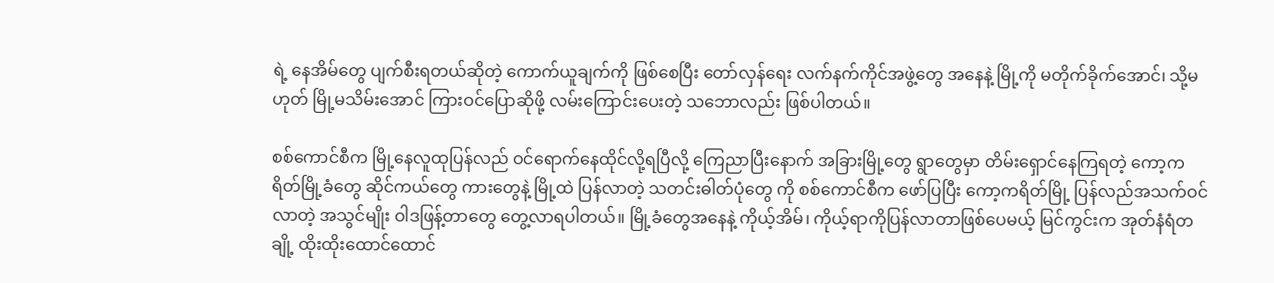ရဲ့ နေအိမ်တွေ ပျက်စီးရတယ်ဆိုတဲ့ ကောက်ယူချက်ကို ဖြစ်စေပြီး တော်လှန်ရေး လက်နက်ကိုင်အဖွဲ့တွေ အနေနဲ့ မြို့ကို မတိုက်ခိုက်အောင်၊ သို့မဟုတ် မြို့မသိမ်းအောင် ကြားဝင်ပြောဆိုဖို့ လမ်းကြောင်းပေးတဲ့ သဘောလည်း ဖြစ်ပါတယ်။

စစ်ကောင်စီက မြို့နေလူထုပြန်လည် ဝင်ရောက်နေထိုင်လို့ရပြီလို့ ကြေညာပြီးနောက် အခြားမြို့တွေ ရွာတွေမှာ တိမ်းရှောင်နေကြရတဲ့ ကော့ကရိတ်မြို့ခံတွေ ဆိုင်ကယ်တွေ ကားတွေနဲ့ မြို့ထဲ ပြန်လာတဲ့ သတင်းဓါတ်ပုံတွေ ကို စစ်ကောင်စီက ဖော်ပြပြီး ကော့ကရိတ်မြို့ ပြန်လည်အသက်ဝင်လာတဲ့ အသွင်မျိုး ဝါဒဖြန့်တာတွေ တွေ့လာရပါတယ်။ မြို့ခံတွေအနေနဲ့ ကိုယ့်အိမ်၊ ကိုယ့်ရာကိုပြန်လာတာဖြစ်ပေမယ့် မြင်ကွင်းက အုတ်နံရံတချို့ ထိုးထိုးထောင်ထောင်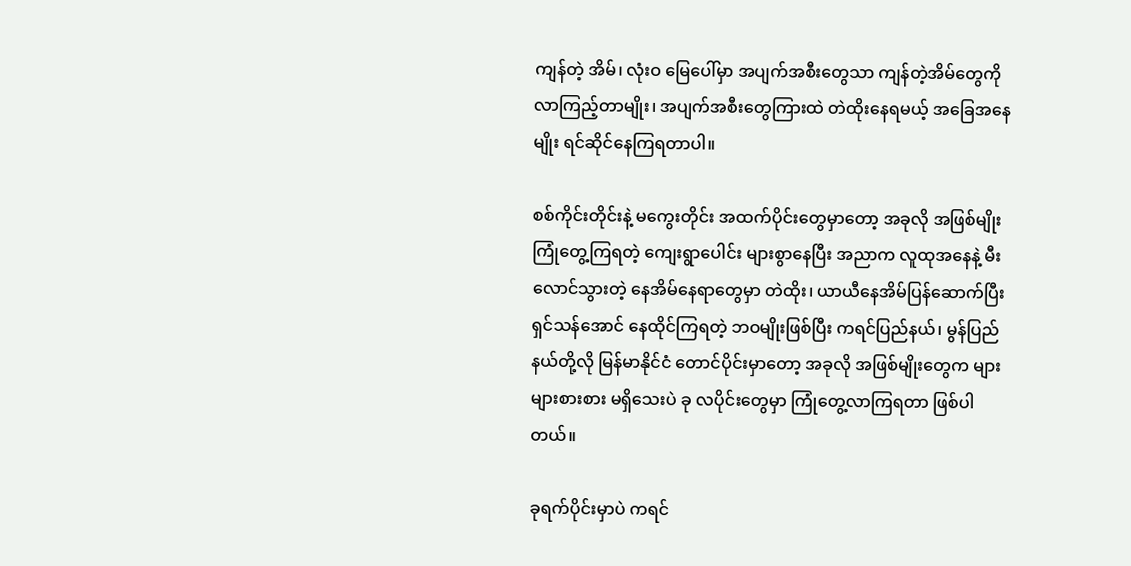ကျန်တဲ့ အိမ်၊ လုံးဝ မြေပေါ်မှာ အပျက်အစီးတွေသာ ကျန်တဲ့အိမ်တွေကို လာကြည့်တာမျိုး၊ အပျက်အစီးတွေကြားထဲ တဲထိုးနေရမယ့် အခြေအနေမျိုး ရင်ဆိုင်နေကြရတာပါ။

စစ်ကိုင်းတိုင်းနဲ့ မကွေးတိုင်း အထက်ပိုင်းတွေမှာတော့ အခုလို အဖြစ်မျိုး ကြုံတွေ့ကြရတဲ့ ကျေးရွာပေါင်း များစွာနေပြီး အညာက လူထုအနေနဲ့ မီးလောင်သွားတဲ့ နေအိမ်နေရာတွေမှာ တဲထိုး၊ ယာယီနေအိမ်ပြန်ဆောက်ပြီး ရှင်သန်အောင် နေထိုင်ကြရတဲ့ ဘဝမျိုးဖြစ်ပြီး ကရင်ပြည်နယ်၊ မွန်ပြည်နယ်တို့လို မြန်မာနိုင်ငံ တောင်ပိုင်းမှာတော့ အခုလို အဖြစ်မျိုးတွေက များများစားစား မရှိသေးပဲ ခု လပိုင်းတွေမှာ ကြုံတွေ့လာကြရတာ ဖြစ်ပါတယ်။

ခုရက်ပိုင်းမှာပဲ ကရင်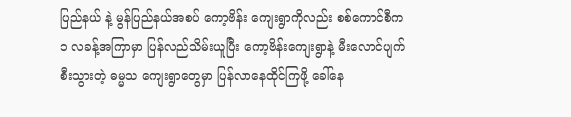ပြည်နယ် နဲ့ မွန်ပြည်နယ်အစပ် ကော့ဗိန်း ကျေးရွာကိုလည်း စစ်ကောင်စီက ၁ လခန့်အကြာမှာ ပြန်လည်သိမ်းယူပြီး ကော့ဗိန်းကျေးရွာနဲ့ မီးလောင်ပျက်စီးသွားတဲ့ ဓမ္မသ ကျေးရွာတွေမှာ ပြန်လာနေထိုင်ကြဖို့ ခေါ်နေ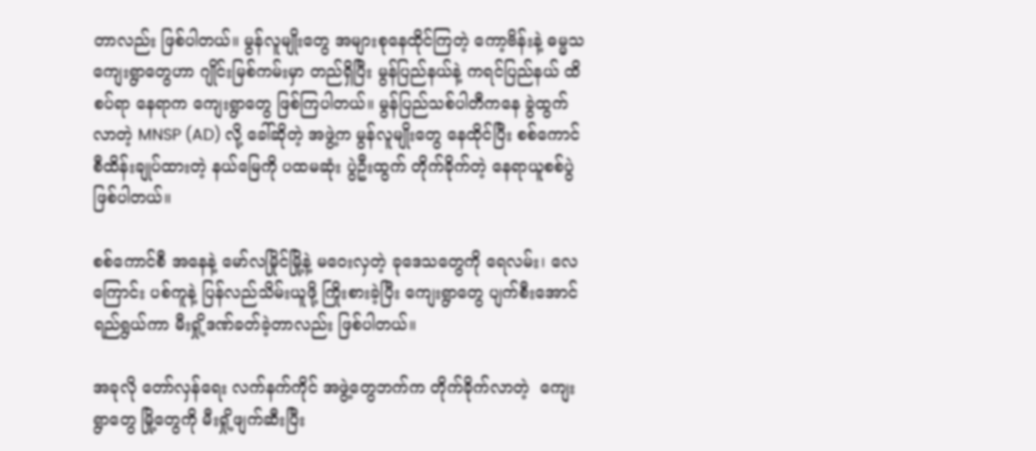တာလည်း ဖြစ်ပါတယ်။ မွန်လူမျိုးတွေ အများစုနေထိုင်ကြတဲ့ ကော့ဗိန်းနဲ့ ဓမ္မသ ကျေးရွာတွေဟာ ဂျိုင်းမြစ်ကမ်းမှာ တည်ရှိပြီး မွန်ပြည်နယ်နဲ့ ကရင်ပြည်နယ် ထိစပ်ရာ နေရာက ကျေးရွာတွေ ဖြစ်ကြပါတယ်။ မွန်ပြည်သစ်ပါတီကနေ ခွဲထွက်လာတဲ့ MNSP (AD) လို့ ခေါ်ဆိုတဲ့ အဖွဲ့က မွန်လူမျိုးတွေ နေထိုင်ပြီး စစ်ကောင်စီထိန်းချုပ်ထားတဲ့ နယ်မြေကို ပထမဆုံး ပွဲဦးထွက် တိုက်ခိုက်တဲ့ နေရာယူစစ်ပွဲ ဖြစ်ပါတယ်။

စစ်ကောင်စီ အနေနဲ့ မော်လမြိုင်မြို့နဲ့ မဝေးလှတဲ့ ခုဒေသတွေကို ရေလမ်း၊ လေကြောင်း ပစ်ကူနဲ့ ပြန်လည်သိမ်းယူဖို့ ကြိုးစားခဲ့ပြီး ကျေးရွာတွေ ပျက်စီးအောင် ရည်ရွယ်ကာ မီးရှို့ဒဏ်ခတ်ခဲ့တာလည်း ဖြစ်ပါတယ်။

အခုလို တော်လှန်ရေး လက်နက်ကိုင် အဖွဲ့တွေဘက်က တိုက်ခိုက်လာတဲ့  ကျေးရွာတွေ မြို့တွေကို မီးရှို့ဖျက်ဆီးပြီး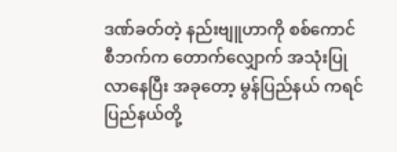ဒဏ်ခတ်တဲ့ နည်းဗျူဟာကို စစ်ကောင်စီဘက်က တောက်လျှောက် အသုံးပြုလာနေပြီး အခုတော့ မွန်ပြည်နယ် ကရင်ပြည်နယ်တို့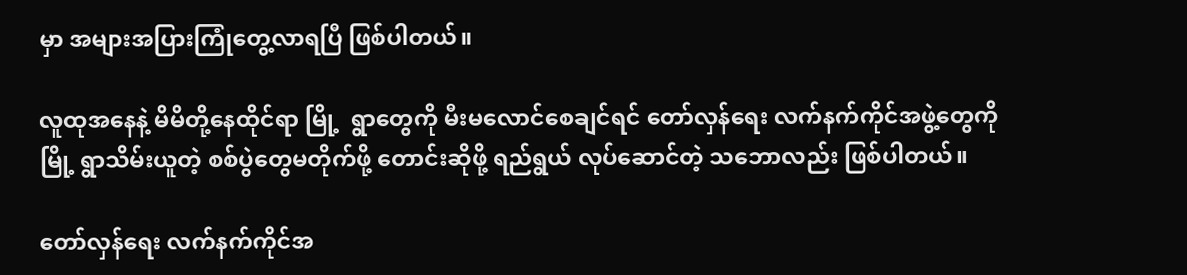မှာ အများအပြားကြုံတွေ့လာရပြီ ဖြစ်ပါတယ်။

လူထုအနေနဲ့ မိမိတို့နေထိုင်ရာ မြို့  ရွာတွေကို မီးမလောင်စေချင်ရင် တော်လှန်ရေး လက်နက်ကိုင်အဖွဲ့တွေကို မြို့ ရွာသိမ်းယူတဲ့ စစ်ပွဲတွေမတိုက်ဖို့ တောင်းဆိုဖို့ ရည်ရွယ် လုပ်ဆောင်တဲ့ သဘောလည်း ဖြစ်ပါတယ်။

တော်လှန်ရေး လက်နက်ကိုင်အ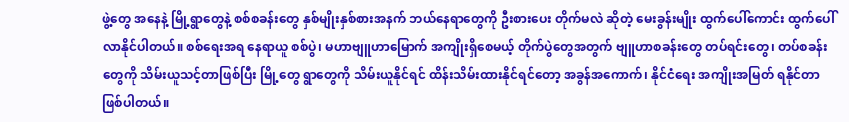ဖွဲ့တွေ အနေနဲ့ မြို့ရွာတွေနဲ့ စစ်စခန်းတွေ နှစ်မျိုးနှစ်စားအနက် ဘယ်နေရာတွေကို ဦးစားပေး တိုက်မလဲ ဆိုတဲ့ မေးခွန်းမျိုး ထွက်ပေါ်ကောင်း ထွက်ပေါ်လာနိုင်ပါတယ်။ စစ်ရေးအရ နေရာယူ စစ်ပွဲ၊ မဟာဗျူဟာမြောက် အကျိုးရှိစေမယ့် တိုက်ပွဲတွေအတွက် ဗျူဟာစခန်းတွေ တပ်ရင်းတွေ၊ တပ်စခန်းတွေကို သိမ်းယူသင့်တာဖြစ်ပြီး မြို့တွေ ရွာတွေကို သိမ်းယူနိုင်ရင် ထိန်းသိမ်းထားနိုင်ရင်တော့ အခွန်အကောက်၊ နိုင်ငံရေး အကျိုးအမြတ် ရနိုင်တာဖြစ်ပါတယ်။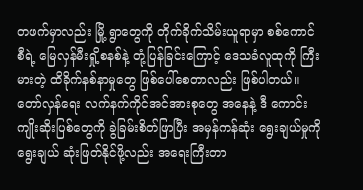တဖက်မှာလည်း မြို့ ရွာတွေကို တိုက်ခိုက်သိမ်းယူရာမှာ စစ်ကောင်စီရဲ့ မြေလှန်မီးရှို့စနစ်နဲ့ တုံ့ပြန်ခြင်းကြောင့် ဒေသခံလူထုကို ကြီးမားတဲ့ ထိခိုက်နစ်နာမှုတွေ ဖြစ်ပေါ်စေတာလည်း ဖြစ်ပါတယ်။ တော်လှန်ရေး လက်နက်ကိုင်အင်အားစုတွေ အနေနဲ့ ဒီ ကောင်းကျိုးဆိုးပြစ်တွေကို ခွဲခြမ်းစိတ်ဖြာပြီး အမှန်ကန်ဆုံး ရွေးချယ်မှုကို ရွေးချယ် ဆုံးဖြတ်နိုင်ဖို့လည်း အရေးကြီးတာ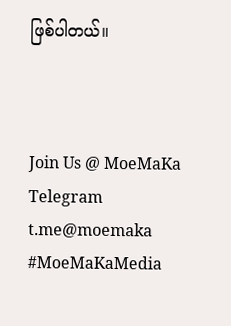ဖြစ်ပါတယ်။



Join Us @ MoeMaKa Telegram
t.me@moemaka
#MoeMaKaMedia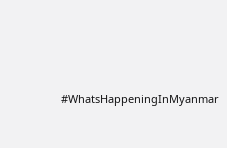#WhatsHappeningInMyanmar